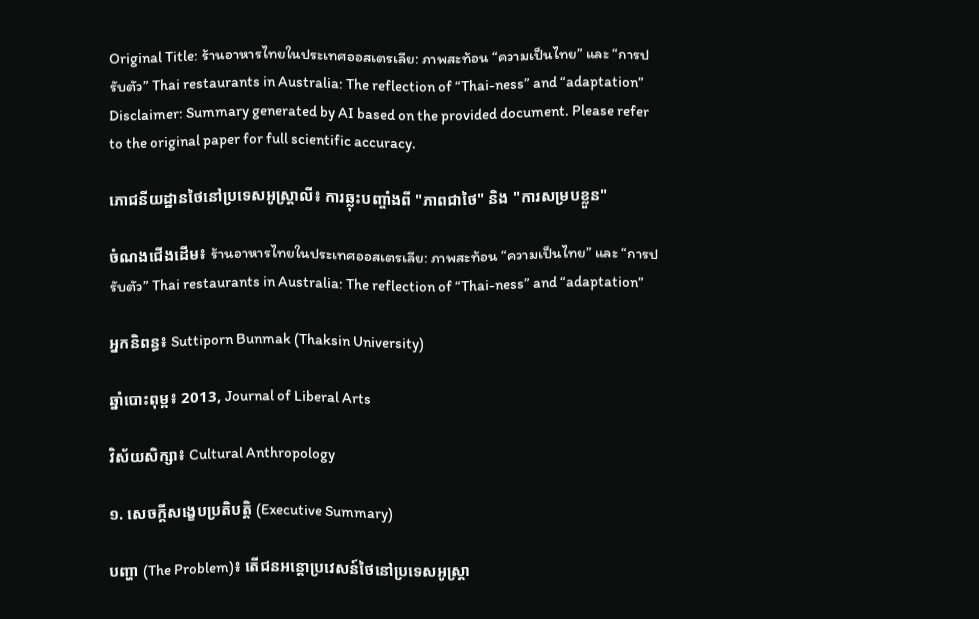Original Title: ร้านอาหารไทยในประเทศออสเตรเลีย: ภาพสะท้อน “ความเป็นไทย” และ “การปรับตัว” Thai restaurants in Australia: The reflection of “Thai-ness” and “adaptation”
Disclaimer: Summary generated by AI based on the provided document. Please refer to the original paper for full scientific accuracy.

ភោជនីយដ្ឋានថៃនៅប្រទេសអូស្ត្រាលី៖ ការឆ្លុះបញ្ចាំងពី "ភាពជាថៃ" និង "ការសម្របខ្លួន"

ចំណងជើងដើម៖ ร้านอาหารไทยในประเทศออสเตรเลีย: ภาพสะท้อน “ความเป็นไทย” และ “การปรับตัว” Thai restaurants in Australia: The reflection of “Thai-ness” and “adaptation”

អ្នកនិពន្ធ៖ Suttiporn Bunmak (Thaksin University)

ឆ្នាំបោះពុម្ព៖ 2013, Journal of Liberal Arts

វិស័យសិក្សា៖ Cultural Anthropology

១. សេចក្តីសង្ខេបប្រតិបត្តិ (Executive Summary)

បញ្ហា (The Problem)៖ តើជនអន្តោប្រវេសន៍ថៃនៅប្រទេសអូស្ត្រា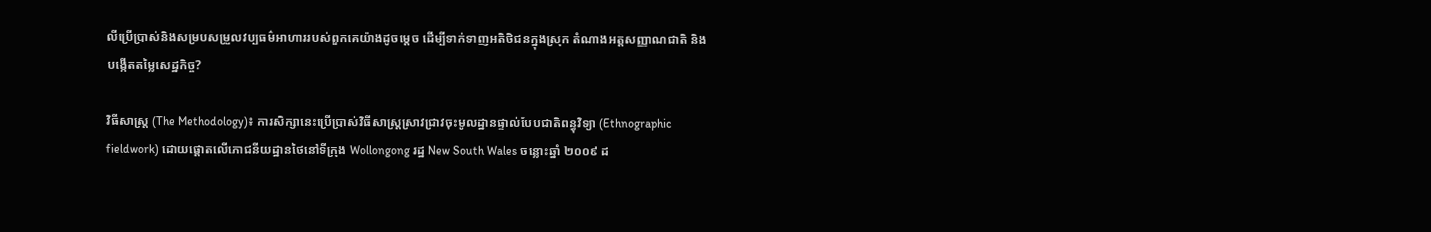លីប្រើប្រាស់និងសម្របសម្រួលវប្បធម៌អាហាររបស់ពួកគេយ៉ាងដូចម្តេច ដើម្បីទាក់ទាញអតិថិជនក្នុងស្រុក តំណាងអត្តសញ្ញាណជាតិ និងបង្កើតតម្លៃសេដ្ឋកិច្ច?

វិធីសាស្ត្រ (The Methodology)៖ ការសិក្សានេះប្រើប្រាស់វិធីសាស្ត្រស្រាវជ្រាវចុះមូលដ្ឋានផ្ទាល់បែបជាតិពន្ធុវិទ្យា (Ethnographic fieldwork) ដោយផ្តោតលើភោជនីយដ្ឋានថៃនៅទីក្រុង Wollongong រដ្ឋ New South Wales ចន្លោះឆ្នាំ ២០០៩ ដ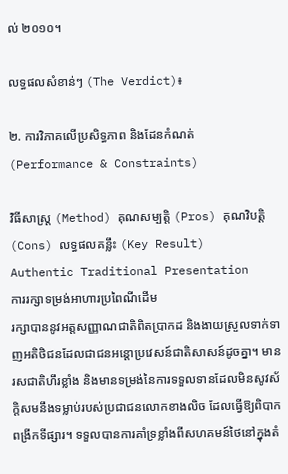ល់ ២០១០។

លទ្ធផលសំខាន់ៗ (The Verdict)៖

២. ការវិភាគលើប្រសិទ្ធភាព និងដែនកំណត់ (Performance & Constraints)

វិធីសាស្ត្រ (Method) គុណសម្បត្តិ (Pros) គុណវិបត្តិ (Cons) លទ្ធផលគន្លឹះ (Key Result)
Authentic Traditional Presentation
ការរក្សាទម្រង់អាហារប្រពៃណីដើម
រក្សាបាននូវអត្តសញ្ញាណជាតិពិតប្រាកដ និងងាយស្រួលទាក់ទាញអតិថិជនដែលជាជនអន្តោប្រវេសន៍ជាតិសាសន៍ដូចគ្នា។ មានរសជាតិហឹរខ្លាំង និងមានទម្រង់នៃការទទួលទានដែលមិនសូវស័ក្តិសមនឹងទម្លាប់របស់ប្រជាជនលោកខាងលិច ដែលធ្វើឱ្យពិបាកពង្រីកទីផ្សារ។ ទទួលបានការគាំទ្រខ្លាំងពីសហគមន៍ថៃនៅក្នុងតំ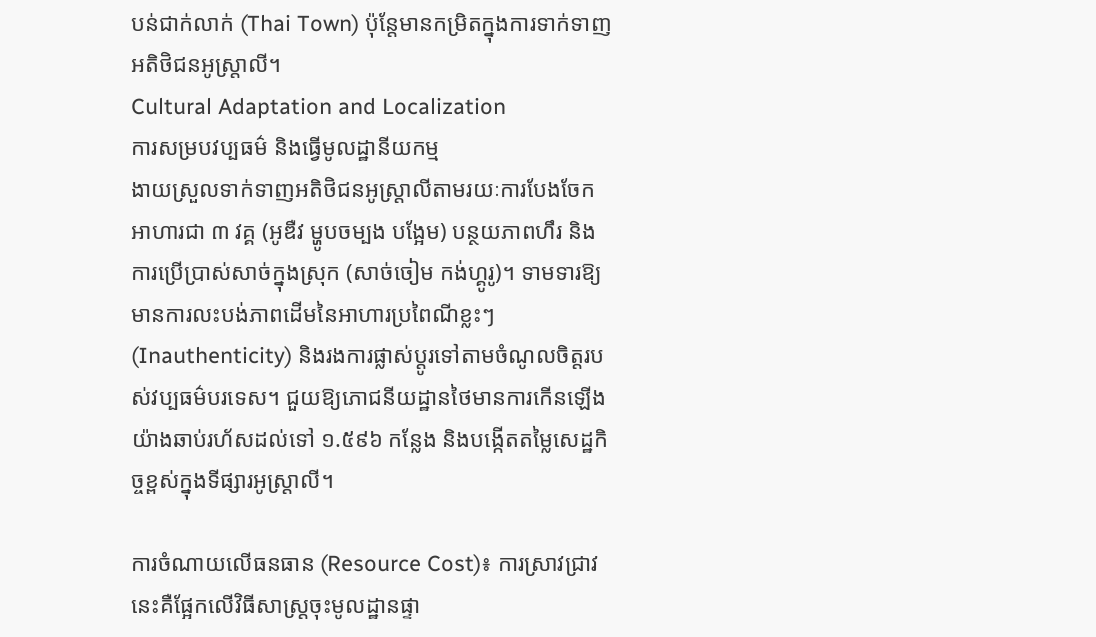បន់ជាក់លាក់ (Thai Town) ប៉ុន្តែមានកម្រិតក្នុងការទាក់ទាញអតិថិជនអូស្ត្រាលី។
Cultural Adaptation and Localization
ការសម្របវប្បធម៌ និងធ្វើមូលដ្ឋានីយកម្ម
ងាយស្រួលទាក់ទាញអតិថិជនអូស្ត្រាលីតាមរយៈការបែងចែកអាហារជា ៣ វគ្គ (អូឌឺវ ម្ហូបចម្បង បង្អែម) បន្ថយភាពហឹរ និងការប្រើប្រាស់សាច់ក្នុងស្រុក (សាច់ចៀម កង់ហ្គូរូ)។ ទាមទារឱ្យមានការលះបង់ភាពដើមនៃអាហារប្រពៃណីខ្លះៗ (Inauthenticity) និងរងការផ្លាស់ប្តូរទៅតាមចំណូលចិត្តរបស់វប្បធម៌បរទេស។ ជួយឱ្យភោជនីយដ្ឋានថៃមានការកើនឡើងយ៉ាងឆាប់រហ័សដល់ទៅ ១.៥៩៦ កន្លែង និងបង្កើតតម្លៃសេដ្ឋកិច្ចខ្ពស់ក្នុងទីផ្សារអូស្ត្រាលី។

ការចំណាយលើធនធាន (Resource Cost)៖ ការស្រាវជ្រាវនេះគឺផ្អែកលើវិធីសាស្ត្រចុះមូលដ្ឋានផ្ទា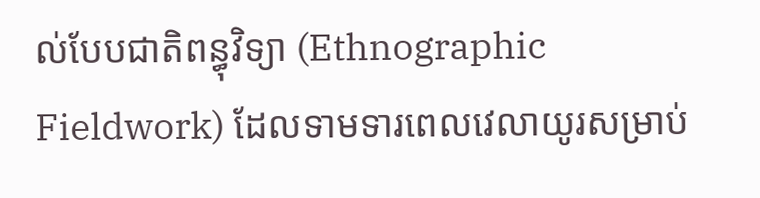ល់បែបជាតិពន្ធុវិទ្យា (Ethnographic Fieldwork) ដែលទាមទារពេលវេលាយូរសម្រាប់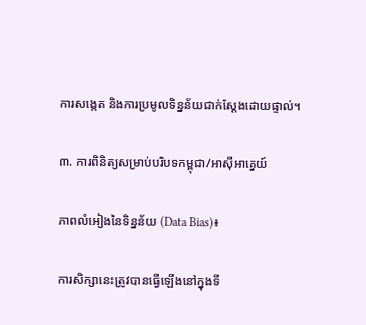ការសង្កេត និងការប្រមូលទិន្នន័យជាក់ស្តែងដោយផ្ទាល់។

៣. ការពិនិត្យសម្រាប់បរិបទកម្ពុជា/អាស៊ីអាគ្នេយ៍

ភាពលំអៀងនៃទិន្នន័យ (Data Bias)៖

ការសិក្សានេះត្រូវបានធ្វើឡើងនៅក្នុងទី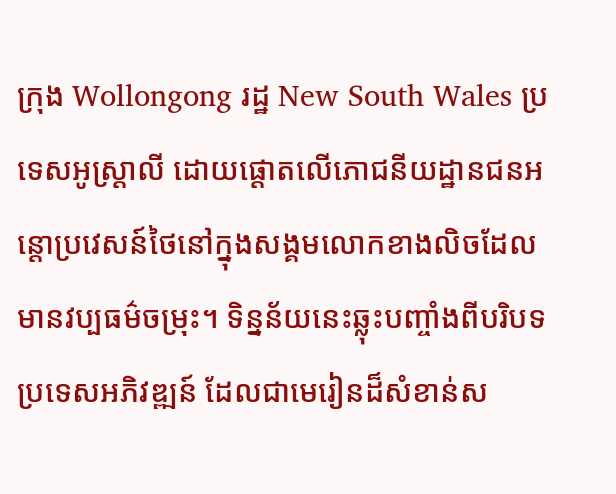ក្រុង Wollongong រដ្ឋ New South Wales ប្រទេសអូស្ត្រាលី ដោយផ្តោតលើភោជនីយដ្ឋានជនអន្តោប្រវេសន៍ថៃនៅក្នុងសង្គមលោកខាងលិចដែលមានវប្បធម៌ចម្រុះ។ ទិន្នន័យនេះឆ្លុះបញ្ចាំងពីបរិបទប្រទេសអភិវឌ្ឍន៍ ដែលជាមេរៀនដ៏សំខាន់ស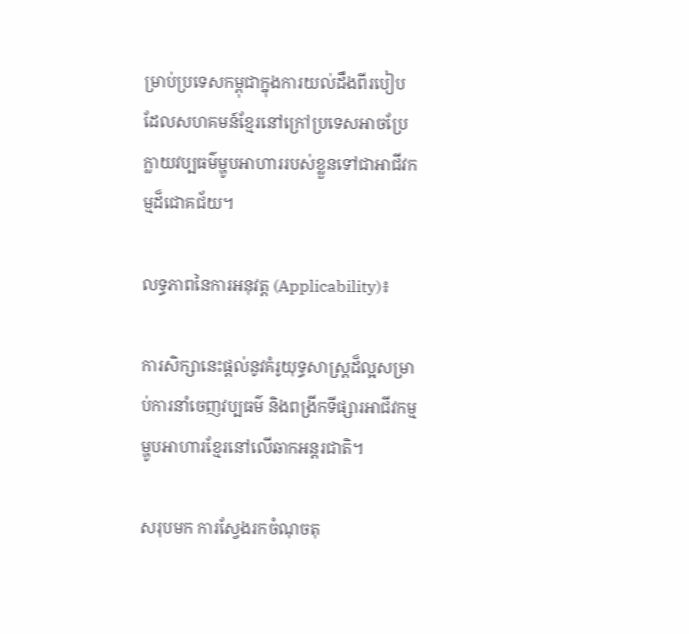ម្រាប់ប្រទេសកម្ពុជាក្នុងការយល់ដឹងពីរបៀបដែលសហគមន៍ខ្មែរនៅក្រៅប្រទេសអាចប្រែក្លាយវប្បធម៌ម្ហូបអាហាររបស់ខ្លួនទៅជាអាជីវកម្មដ៏ជោគជ័យ។

លទ្ធភាពនៃការអនុវត្ត (Applicability)៖

ការសិក្សានេះផ្តល់នូវគំរូយុទ្ធសាស្ត្រដ៏ល្អសម្រាប់ការនាំចេញវប្បធម៌ និងពង្រីកទីផ្សារអាជីវកម្មម្ហូបអាហារខ្មែរនៅលើឆាកអន្តរជាតិ។

សរុបមក ការស្វែងរកចំណុចតុ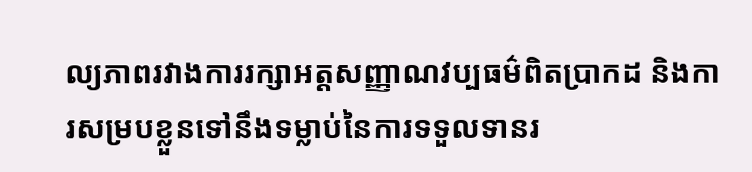ល្យភាពរវាងការរក្សាអត្តសញ្ញាណវប្បធម៌ពិតប្រាកដ និងការសម្របខ្លួនទៅនឹងទម្លាប់នៃការទទួលទានរ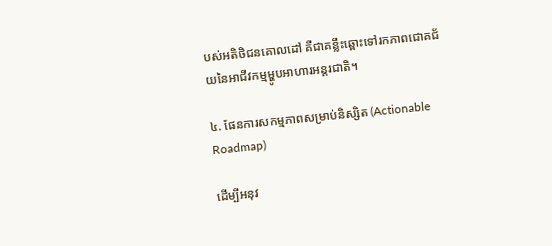បស់អតិថិជនគោលដៅ គឺជាគន្លឹះឆ្ពោះទៅរកភាពជោគជ័យនៃអាជីវកម្មម្ហូបអាហារអន្តរជាតិ។

៤. ផែនការសកម្មភាពសម្រាប់និស្សិត (Actionable Roadmap)

ដើម្បីអនុវ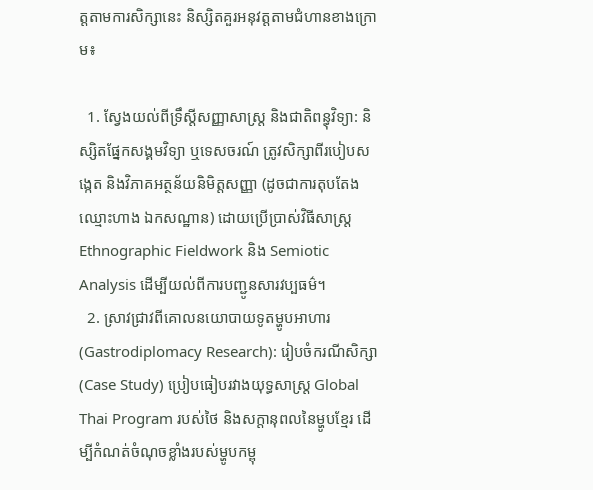ត្តតាមការសិក្សានេះ និស្សិតគួរអនុវត្តតាមជំហានខាងក្រោម៖

  1. ស្វែងយល់ពីទ្រឹស្តីសញ្ញាសាស្ត្រ និងជាតិពន្ធុវិទ្យា: និស្សិតផ្នែកសង្គមវិទ្យា ឬទេសចរណ៍ ត្រូវសិក្សាពីរបៀបសង្កេត និងវិភាគអត្ថន័យនិមិត្តសញ្ញា (ដូចជាការតុបតែង ឈ្មោះហាង ឯកសណ្ឋាន) ដោយប្រើប្រាស់វិធីសាស្ត្រ Ethnographic Fieldwork និង Semiotic Analysis ដើម្បីយល់ពីការបញ្ជូនសារវប្បធម៌។
  2. ស្រាវជ្រាវពីគោលនយោបាយទូតម្ហូបអាហារ (Gastrodiplomacy Research): រៀបចំករណីសិក្សា (Case Study) ប្រៀបធៀបរវាងយុទ្ធសាស្ត្រ Global Thai Program របស់ថៃ និងសក្តានុពលនៃម្ហូបខ្មែរ ដើម្បីកំណត់ចំណុចខ្លាំងរបស់ម្ហូបកម្ពុ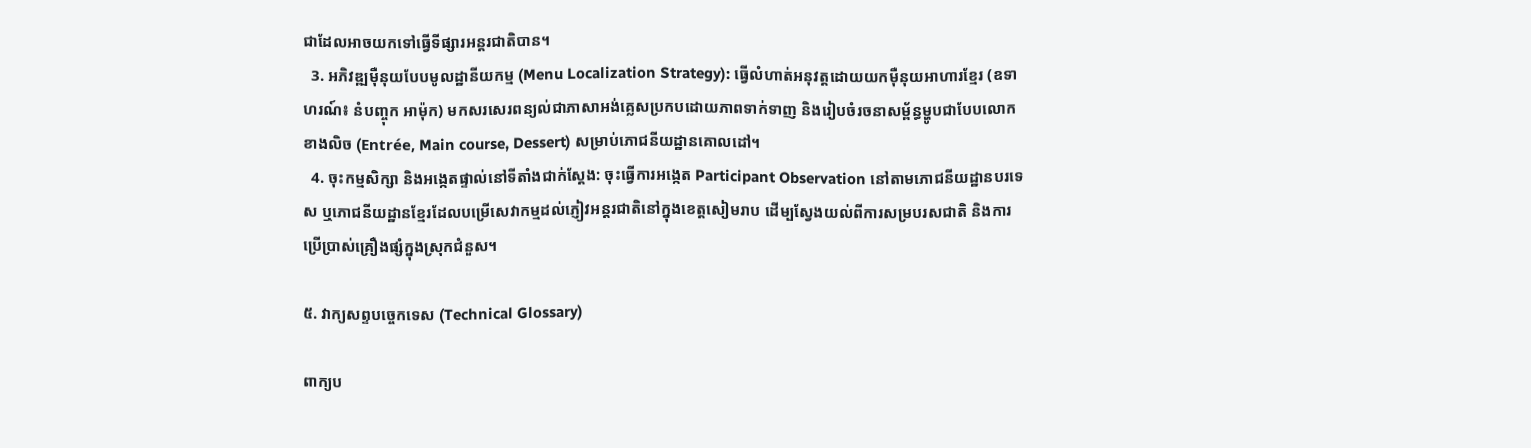ជាដែលអាចយកទៅធ្វើទីផ្សារអន្តរជាតិបាន។
  3. អភិវឌ្ឍម៉ឺនុយបែបមូលដ្ឋានីយកម្ម (Menu Localization Strategy): ធ្វើលំហាត់អនុវត្តដោយយកម៉ឺនុយអាហារខ្មែរ (ឧទាហរណ៍៖ នំបញ្ចុក អាម៉ុក) មកសរសេរពន្យល់ជាភាសាអង់គ្លេសប្រកបដោយភាពទាក់ទាញ និងរៀបចំរចនាសម្ព័ន្ធម្ហូបជាបែបលោកខាងលិច (Entrée, Main course, Dessert) សម្រាប់ភោជនីយដ្ឋានគោលដៅ។
  4. ចុះកម្មសិក្សា និងអង្កេតផ្ទាល់នៅទីតាំងជាក់ស្តែង: ចុះធ្វើការអង្កេត Participant Observation នៅតាមភោជនីយដ្ឋានបរទេស ឬភោជនីយដ្ឋានខ្មែរដែលបម្រើសេវាកម្មដល់ភ្ញៀវអន្តរជាតិនៅក្នុងខេត្តសៀមរាប ដើម្បស្វែងយល់ពីការសម្របរសជាតិ និងការប្រើប្រាស់គ្រឿងផ្សំក្នុងស្រុកជំនួស។

៥. វាក្យសព្ទបច្ចេកទេស (Technical Glossary)

ពាក្យប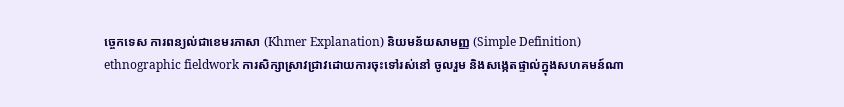ច្ចេកទេស ការពន្យល់ជាខេមរភាសា (Khmer Explanation) និយមន័យសាមញ្ញ (Simple Definition)
ethnographic fieldwork ការសិក្សាស្រាវជ្រាវដោយការចុះទៅរស់នៅ ចូលរួម និងសង្កេតផ្ទាល់ក្នុងសហគមន៍ណា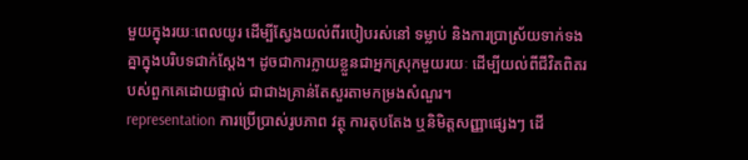មួយក្នុងរយៈពេលយូរ ដើម្បីស្វែងយល់ពីរបៀបរស់នៅ ទម្លាប់ និងការប្រាស្រ័យទាក់ទងគ្នាក្នុងបរិបទជាក់ស្តែង។ ដូចជាការក្លាយខ្លួនជាអ្នកស្រុកមួយរយៈ ដើម្បីយល់ពីជីវិតពិតរបស់ពួកគេដោយផ្ទាល់ ជាជាងគ្រាន់តែសួរតាមកម្រងសំណួរ។
representation ការប្រើប្រាស់រូបភាព វត្ថុ ការតុបតែង ឬនិមិត្តសញ្ញាផ្សេងៗ ដើ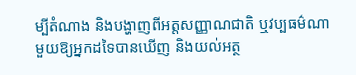ម្បីតំណាង និងបង្ហាញពីអត្តសញ្ញាណជាតិ ឬវប្បធម៌ណាមួយឱ្យអ្នកដទៃបានឃើញ និងយល់អត្ថ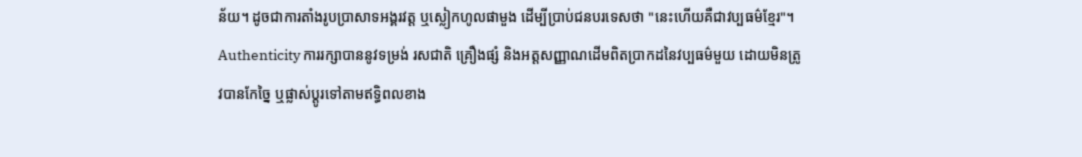ន័យ។ ដូចជាការតាំងរូបប្រាសាទអង្គរវត្ត ឬស្លៀកហូលផាមួង ដើម្បីប្រាប់ជនបរទេសថា "នេះហើយគឺជាវប្បធម៌ខ្មែរ"។
Authenticity ការរក្សាបាននូវទម្រង់ រសជាតិ គ្រឿងផ្សំ និងអត្តសញ្ញាណដើមពិតប្រាកដនៃវប្បធម៌មួយ ដោយមិនត្រូវបានកែច្នៃ ឬផ្លាស់ប្តូរទៅតាមឥទ្ធិពលខាង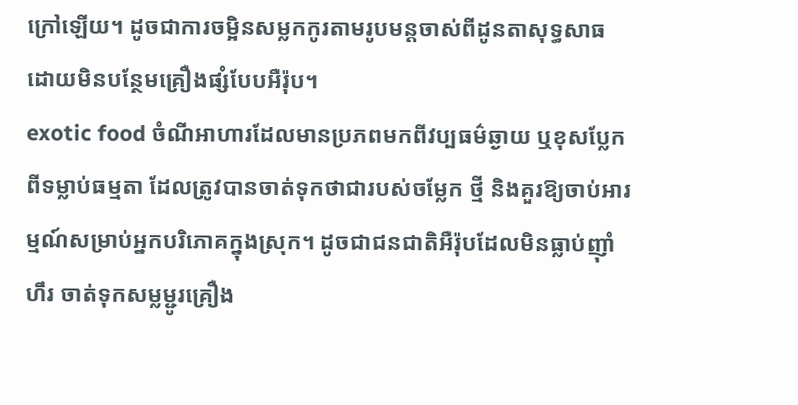ក្រៅឡើយ។ ដូចជាការចម្អិនសម្លកកូរតាមរូបមន្តចាស់ពីដូនតាសុទ្ធសាធ ដោយមិនបន្ថែមគ្រឿងផ្សំបែបអឺរ៉ុប។
exotic food ចំណីអាហារដែលមានប្រភពមកពីវប្បធម៌ឆ្ងាយ ឬខុសប្លែកពីទម្លាប់ធម្មតា ដែលត្រូវបានចាត់ទុកថាជារបស់ចម្លែក ថ្មី និងគួរឱ្យចាប់អារម្មណ៍សម្រាប់អ្នកបរិភោគក្នុងស្រុក។ ដូចជាជនជាតិអឺរ៉ុបដែលមិនធ្លាប់ញ៉ាំហឹរ ចាត់ទុកសម្លម្ជូរគ្រឿង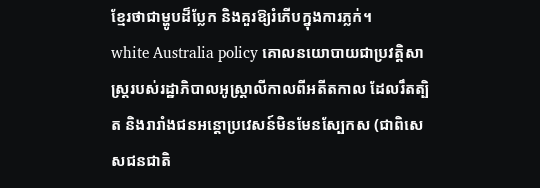ខ្មែរថាជាម្ហូបដ៏ប្លែក និងគួរឱ្យរំភើបក្នុងការភ្លក់។
white Australia policy គោលនយោបាយជាប្រវត្តិសាស្ត្ររបស់រដ្ឋាភិបាលអូស្ត្រាលីកាលពីអតីតកាល ដែលរឹតត្បិត និងរារាំងជនអន្តោប្រវេសន៍មិនមែនស្បែកស (ជាពិសេសជនជាតិ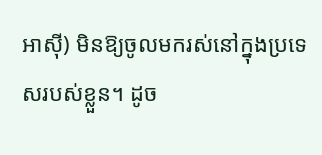អាស៊ី) មិនឱ្យចូលមករស់នៅក្នុងប្រទេសរបស់ខ្លួន។ ដូច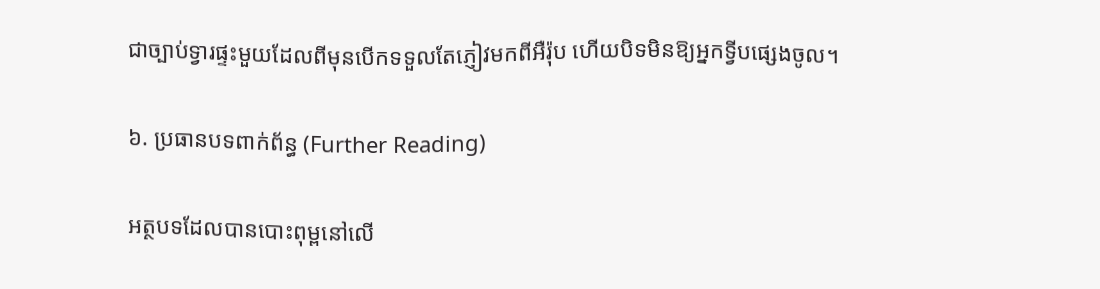ជាច្បាប់ទ្វារផ្ទះមួយដែលពីមុនបើកទទួលតែភ្ញៀវមកពីអឺរ៉ុប ហើយបិទមិនឱ្យអ្នកទ្វីបផ្សេងចូល។

៦. ប្រធានបទពាក់ព័ន្ធ (Further Reading)

អត្ថបទដែលបានបោះពុម្ពនៅលើ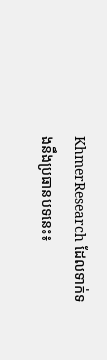KhmerResearch ដែលទាក់ទងនឹងប្រធានបទនេះ៖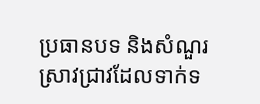ប្រធានបទ និងសំណួរស្រាវជ្រាវដែលទាក់ទ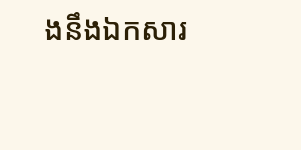ងនឹងឯកសារ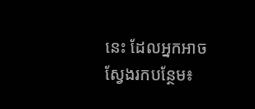នេះ ដែលអ្នកអាចស្វែងរកបន្ថែម៖